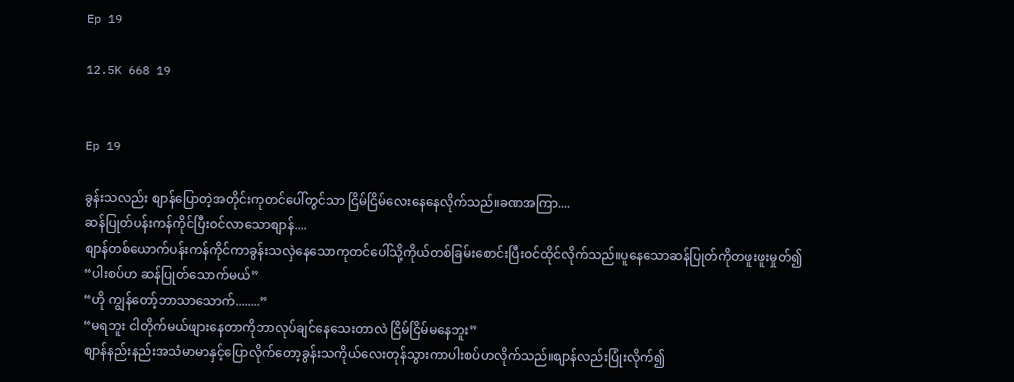Ep 19

12.5K 668 19


Ep 19

ခွန်းသလည်း စျာန်ပြောတဲ့အတိုင်းကုတင်ပေါ်တွင်သာ ငြိမ်ငြိမ်လေးနေနေလိုက်သည်။ခဏအကြာ....
ဆန်ပြုတ်ပန်းကန်ကိုင်ပြီးဝင်လာသောစျာန်....
စျာန်တစ်ယောက်ပန်းကန်ကိုင်ကာခွန်းသလှဲနေသောကုတင်ပေါ်သို့ကိုယ်တစ်ခြမ်းစောင်းပြီးဝင်ထိုင်လိုက်သည်။ပူနေသောဆန်ပြုတ်ကိုတဖူးဖူးမှုတ်၍
“ပါးစပ်ဟ ဆန်ပြုတ်သောက်မယ်”
“ဟို ကျွန်တော့်ဘာသာသောက်........”
“မရဘူး ငါတိုက်မယ်ဖျားနေတာကိုဘာလုပ်ချင်နေသေးတာလဲ ငြိမ်ငြိမ်မနေဘူး”
စျာန်နည်းနည်းအသံမာမာနှင့်ပြောလိုက်တော့ခွန်းသကိုယ်လေးတုန်သွားကာပါးစပ်ဟလိုက်သည်။စျာန်လည်းပြုံးလိုက်၍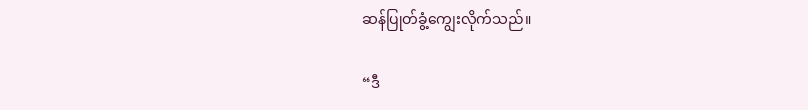ဆန်ပြုတ်ခွံ့ကျွေးလိုက်သည်။

“ဒီ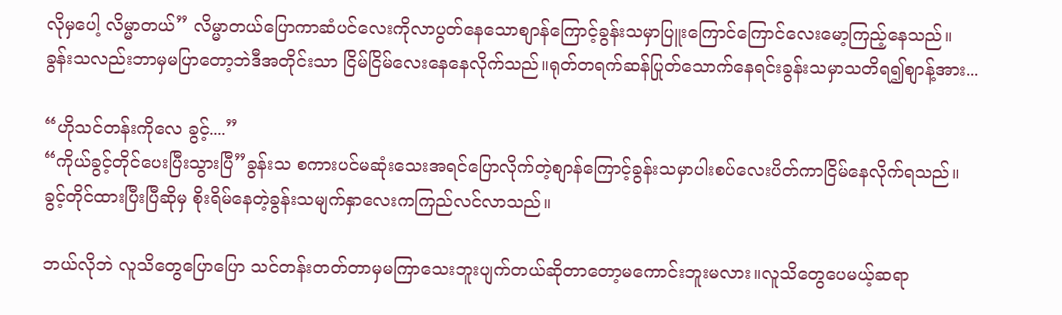လိုမှပေါ့ လိမ္မာတယ်” လိမ္မာတယ်ပြောကာဆံပင်လေးကိုလာပွတ်နေသောစျာန်ကြောင့်ခွန်းသမှာပြူးကြောင်ကြောင်လေးမော့ကြည့်နေသည်။
ခွန်းသလည်းဘာမှမပြာတော့ဘဲဒီအတိုင်းသာ ငြိမ်ငြိမ်လေးနေနေလိုက်သည်။ရုတ်တရက်ဆန်ပြုတ်သောက်နေရင်းခွန်းသမှာသတိရ၍စျာန့်အား...

“ဟိုသင်တန်းကိုလေ ခွင့်....”
“ကိုယ်ခွင့်တိုင်ပေးပြီးသွားပြီ”ခွန်းသ စကားပင်မဆုံးသေးအရင်ပြောလိုက်တဲ့စျာန်ကြောင့်ခွန်းသမှာပါးစပ်လေးပိတ်ကာငြိမ်နေလိုက်ရသည်။
ခွင့်တိုင်ထားပြီးပြီဆိုမှ စိုးရိမ်နေတဲ့ခွန်းသမျက်နှာလေးကကြည်လင်လာသည်။

ဘယ်လိုဘဲ လူသိတွေပြောပြော သင်တန်းတတ်တာမှမကြာသေးဘူးပျက်တယ်ဆိုတာတော့မကောင်းဘူးမလား။လူသိတွေပေမယ့်ဆရာ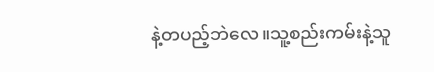နဲ့တပည့်ဘဲလေ။သူ့စည်းကမ်းနဲ့သူ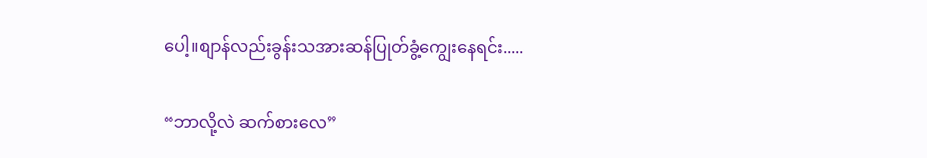ပေါ့။စျာန်လည်းခွန်းသအားဆန်ပြုတ်ခွံ့ကျွေးနေရင်း.....

“ဘာလို့လဲ ဆက်စားလေ”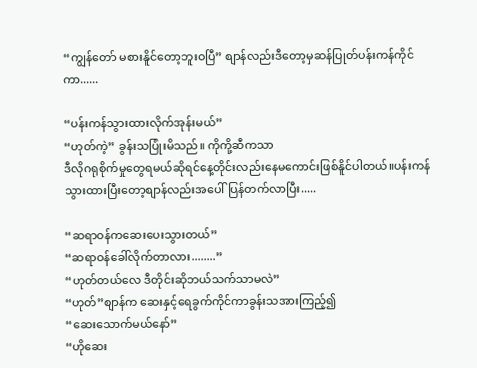“ကျွန်တော် မစားနိူင်တော့ဘူးဝပြီ” စျာန်လည်းဒီတော့မှဆန်ပြုတ်ပန်းကန်ကိုင်ကာ......

“ပန်းကန်သွားထားလိုက်အုန်းမယ်”
“ဟုတ်ကဲ့” ခွန်းသပြုံးမိသည်။ ကိုကို့ဆီကသာ
ဒီလိုဂရုစိုက်မှုတွေရမယ်ဆိုရင်နေ့တိုင်းလည်းနေမကောင်းဖြစ်နိူင်ပါတယ်။ပန်းကန်သွားထားပြီးတော့စျာန်လည်းအပေါ်ပြန်တက်လာပြီး.....

“ဆရာဝန်ကဆေးပေးသွားတယ်”
“ဆရာဝန်ခေါ်လိုက်တာလား........”
“ဟုတ်တယ်လေ ဒီတိုင်းဆိုဘယ်သက်သာမလဲ”
“ဟုတ်”စျာန်က ဆေးနှင့်ရေခွက်ကိုင်ကာခွန်းသအားကြည့်၍
“ဆေးသောက်မယ်နော်”
“ဟိုဆေး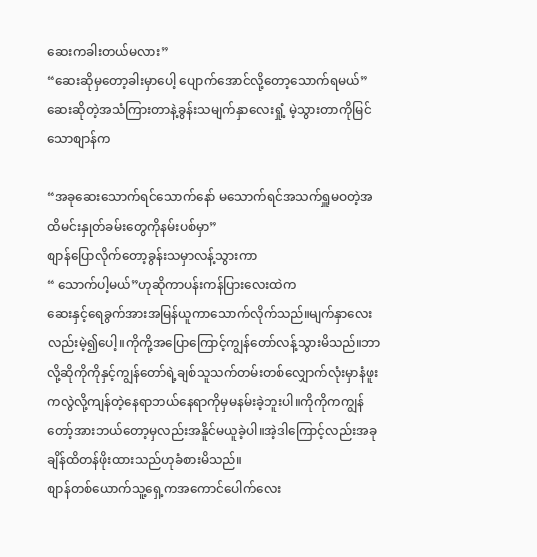ဆေးကခါးတယ်မလား”
“ဆေးဆိုမှတော့ခါးမှာပေါ့ ပျောက်အောင်လို့တော့သောက်ရမယ်” ဆေးဆိုတဲ့အသံကြားတာနဲ့ခွန်းသမျက်နှာလေးရှုံ့ မဲ့သွားတာကိုမြင်သောစျာန်က

“အခုဆေးသောက်ရင်သောက်နော် မသောက်ရင်အသက်ရှူမဝတဲ့အထိမင်းနှုတ်ခမ်းတွေကိုနမ်းပစ်မှာ”
စျာန်ပြောလိုက်တော့ခွန်းသမှာလန့်သွားကာ
“ သောက်ပါ့မယ်”ဟုဆိုကာပန်းကန်ပြားလေးထဲက
ဆေးနှင့်ရေခွက်အားအမြန်ယူကာသောက်လိုက်သည်။မျက်နှာလေးလည်းမဲ့၍ပေါ့။ကိုကို့အပြောကြောင့်ကျွန်တော်လန့်သွားမိသည်။ဘာလို့ဆိုကိုကိုနှင့်ကျွန်တော်ရဲ့ချစ်သူသက်တမ်းတစ်လျှောက်လုံးမှာနံဖူးကလွဲလို့ကျန်တဲ့နေရာဘယ်နေရာကိုမှမနမ်းခဲ့ဘူးပါ။ကိုကိုကကျွန်တော့်အားဘယ်တော့မှလည်းအနိူင်မယူခဲ့ပါ။အဲ့ဒါကြောင့်လည်းအခုချိန်ထိတန်ဖိုးထားသည်ဟုခံစားမိသည်။
စျာန်တစ်ယောက်သူ့ရှေ့ကအကောင်ပေါက်လေး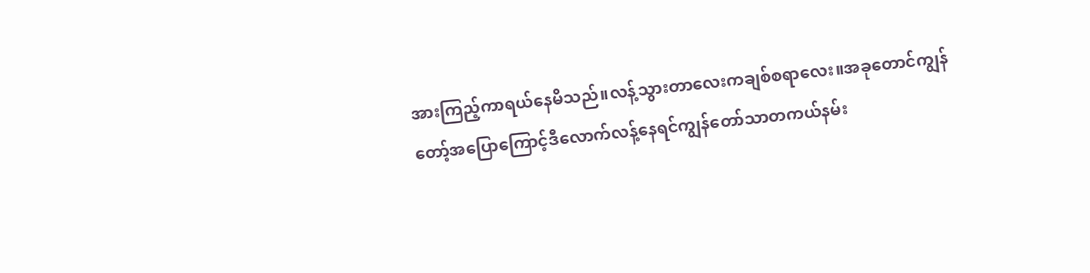အားကြည့်ကာရယ်နေမိသည်။လန့်သွားတာလေးကချစ်စရာလေး။အခုတောင်ကျွန်တော့်အပြောကြောင့်ဒီလောက်လန့်နေရင်ကျွန်တော်သာတကယ်နမ်း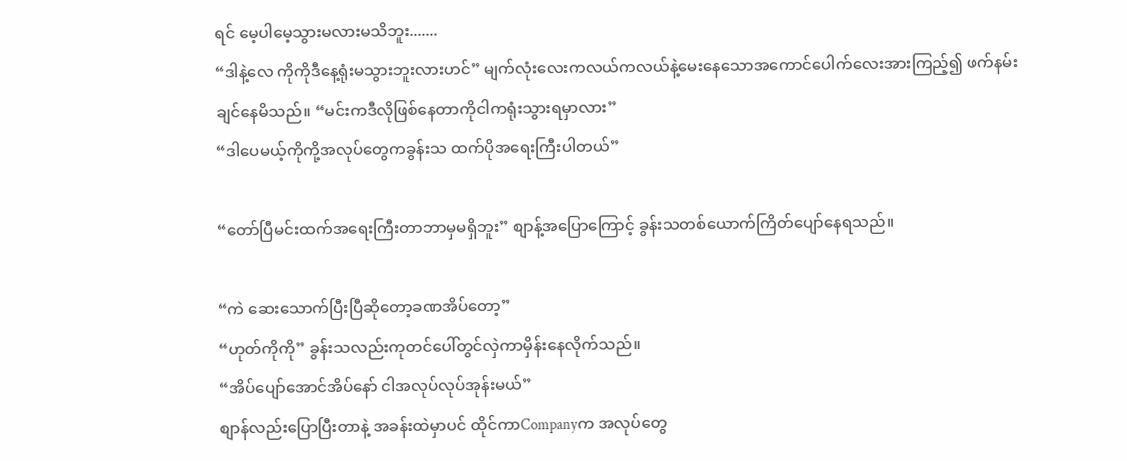ရင် မေ့ပါမေ့သွားမလားမသိဘူး.......
“ဒါနဲ့လေ ကိုကိုဒီနေ့ရုံးမသွားဘူးလားဟင်” မျက်လုံးလေးကလယ်ကလယ်နဲ့မေးနေသောအကောင်ပေါက်လေးအားကြည့်၍ ဖက်နမ်းချင်နေမိသည်။ “မင်းကဒီလိုဖြစ်နေတာကိုငါကရုံးသွားရမှာလား”
“ဒါပေမယ့်ကိုကို့အလုပ်တွေကခွန်းသ ထက်ပိုအရေးကြီးပါတယ်”

“တော်ပြီမင်းထက်အရေးကြီးတာဘာမှမရှိဘူး” စျာန့်အပြောကြောင့် ခွန်းသတစ်ယောက်ကြိတ်ပျော်နေရသည်။

“ကဲ ဆေးသောက်ပြီးပြီဆိုတော့ခဏအိပ်တော့”
“ဟုတ်ကိုကို” ခွန်းသလည်းကုတင်ပေါ်တွင်လှဲကာမှိန်းနေလိုက်သည်။
“အိပ်ပျော်အောင်အိပ်နော် ငါအလုပ်လုပ်အုန်းမယ်”
စျာန်လည်းပြောပြီးတာနဲ့ အခန်းထဲမှာပင် ထိုင်ကာCompanyက အလုပ်တွေ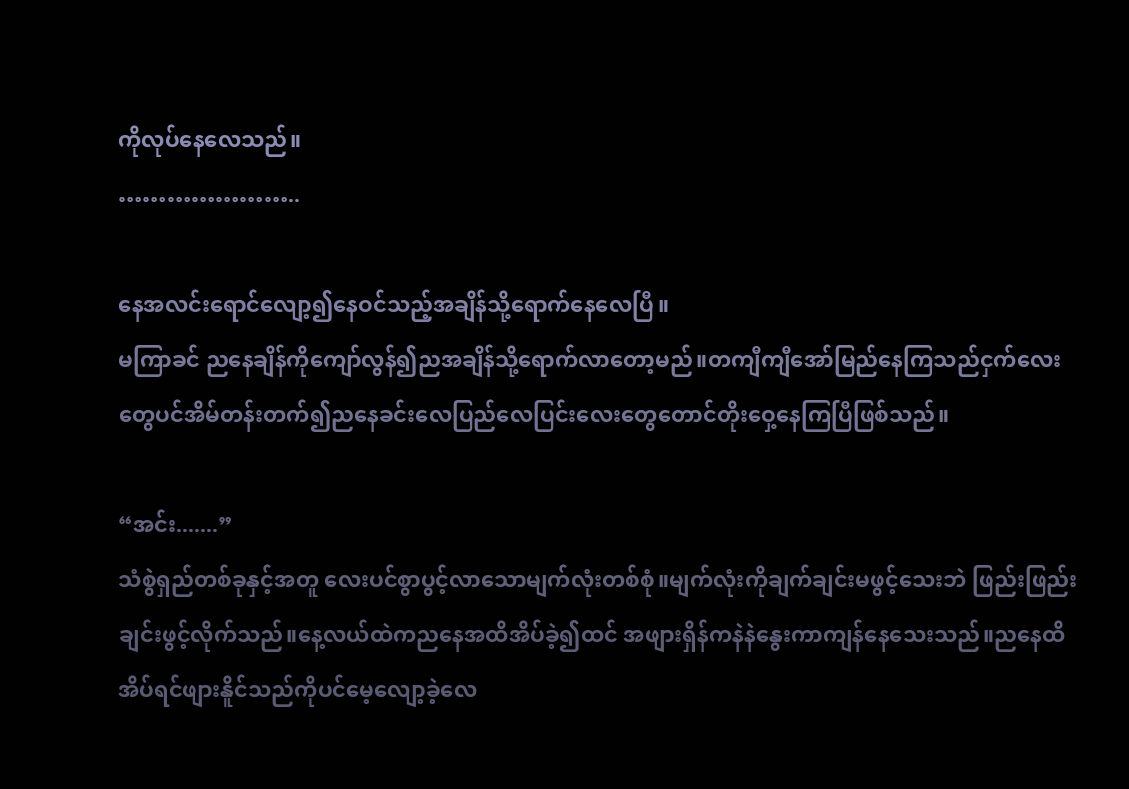ကိုလုပ်နေလေသည်။
…………………..

နေအလင်းရောင်လျော့၍နေဝင်သည့်အချိန်သို့ရောက်နေလေပြီ။
မကြာခင် ညနေချိန်ကိုကျော်လွန်၍ညအချိန်သို့ရောက်လာတော့မည်။တကျီကျီအော်မြည်နေကြသည်ငှက်လေးတွေပင်အိမ်တန်းတက်၍ညနေခင်းလေပြည်လေပြင်းလေးတွေတောင်တိုးဝှေ့နေကြပြီဖြစ်သည်။

“အင်း.......”
သံစွဲရှည်တစ်ခုနှင့်အတူ လေးပင်စွာပွင့်လာသောမျက်လုံးတစ်စုံ။မျက်လုံးကိုချက်ချင်းမဖွင့်သေးဘဲ ဖြည်းဖြည်းချင်းဖွင့်လိုက်သည်။နေ့လယ်ထဲကညနေအထိအိပ်ခဲ့၍ထင် အဖျားရှိန်ကနဲနဲနွေးကာကျန်နေသေးသည်။ညနေထိအိပ်ရင်ဖျားနိူင်သည်ကိုပင်မေ့လျော့ခဲ့လေ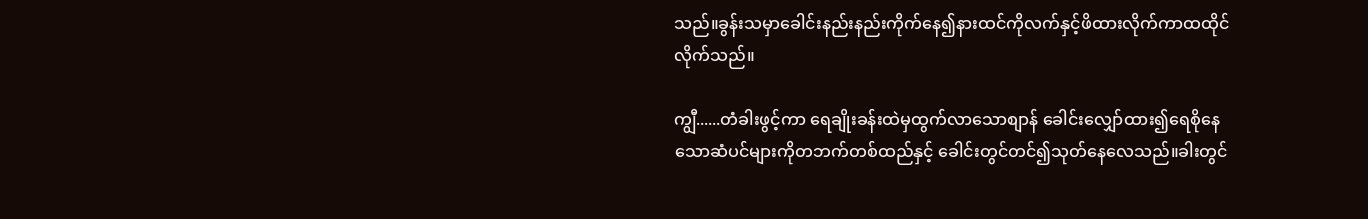သည်။ခွန်းသမှာခေါင်းနည်းနည်းကိုက်နေ၍နားထင်ကိုလက်နှင့်ဖိထားလိုက်ကာထထိုင်လိုက်သည်။

ကျွီ......တံခါးဖွင့်ကာ ရေချိုးခန်းထဲမှထွက်လာသောစျာန် ခေါင်းလျှော်ထား၍ရေစိုနေသောဆံပင်များကိုတဘက်တစ်ထည်နှင့် ခေါင်းတွင်တင်၍သုတ်နေလေသည်။ခါးတွင်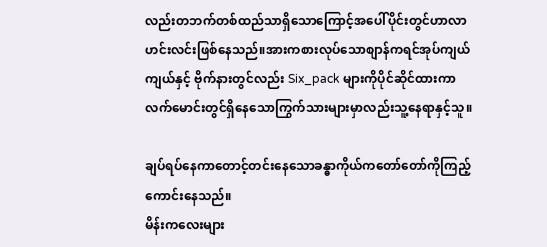လည်းတဘက်တစ်ထည်သာရှိသောကြောင့်အပေါ်ပိုင်းတွင်ဟာလာဟင်းလင်းဖြစ်နေသည်။အားကစားလုပ်သောစျာန်ကရင်အုပ်ကျယ်ကျယ်နှင့် ဗိုက်နားတွင်လည်း Six_pack များကိုပိုင်ဆိုင်ထားကာ လက်မောင်းတွင်ရှိနေသောကြွက်သားများမှာလည်းသူ့နေရာနှင့်သူ။

ချပ်ရပ်နေကာတောင့်တင်းနေသောခန္ဓာကိုယ်ကတော်တော်ကိုကြည့်ကောင်းနေသည်။
မိန်းကလေးများ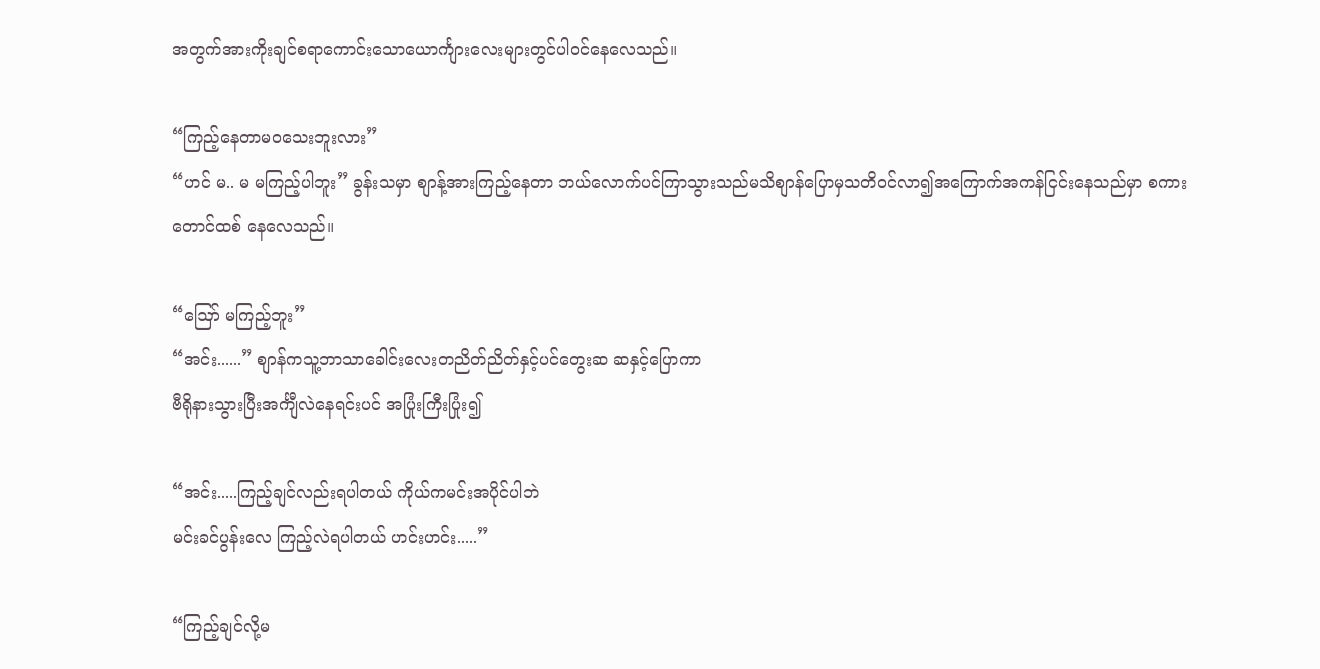အတွက်အားကိုးချင်စရာကောင်းသောယောင်္ကျားလေးများတွင်ပါဝင်နေလေသည်။

“ကြည့်နေတာမဝသေးဘူးလား”
“ဟင် မ.. မ မကြည့်ပါဘူး” ခွန်းသမှာ စျာန့်အားကြည့်နေတာ ဘယ်လောက်ပင်ကြာသွားသည်မသိစျာန်ပြောမှသတိဝင်လာ၍အကြောက်အကန်ငြင်းနေသည်မှာ စကားတောင်ထစ် နေလေသည်။

“ဪ မကြည့်ဘူး”
“အင်း......” စျာန်ကသူ့ဘာသာခေါင်းလေးတညိတ်ညိတ်နှင့်ပင်တွေးဆ ဆနှင့်ပြောကာ
ဗီရိုနားသွားပြီးအင်္ကျီလဲနေရင်းပင် အပြုံးကြီးပြုံး၍

“အင်း.....ကြည့်ချင်လည်းရပါတယ် ကိုယ်ကမင်းအပိုင်ပါဘဲ
မင်းခင်ပွန်းလေ ကြည့်လဲရပါတယ် ဟင်းဟင်း.....”

“ကြည့်ချင်လို့မ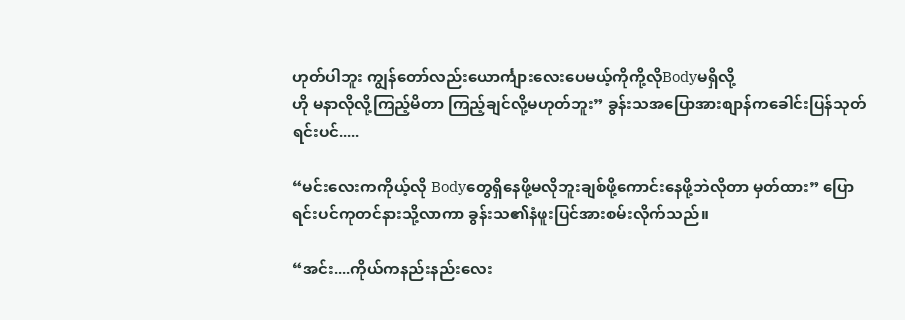ဟုတ်ပါဘူး ကျွန်တော်လည်းယောင်္ကျားလေးပေမယ့်ကိုကို့လိုBodyမရှိလို့
ဟို မနာလိုလို့ကြည့်မိတာ ကြည့်ချင်လို့မဟုတ်ဘူး” ခွန်းသအပြောအားစျာန်ကခေါင်းပြန်သုတ်ရင်းပင်.....

“မင်းလေးကကိုယ့်လို Bodyတွေရှိနေဖို့မလိုဘူးချစ်ဖို့ကောင်းနေဖို့ဘဲလိုတာ မှတ်ထား” ပြောရင်းပင်ကုတင်နားသို့လာကာ ခွန်းသ၏နံဖူးပြင်အားစမ်းလိုက်သည်။

“အင်း....ကိုယ်ကနည်းနည်းလေး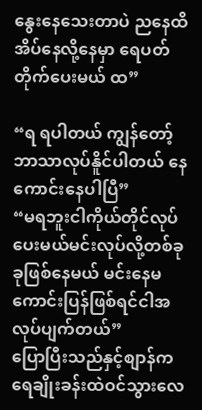နွေးနေသေးတာပဲ ညနေထိအိပ်နေလို့နေမှာ ရေပတ်တိုက်ပေးမယ် ထ”

“ရ ရပါတယ် ကျွန်တော့်ဘာသာလုပ်နိူင်ပါတယ် နေကောင်းနေပါပြီ”
“မရဘူးငါကိုယ်တိုင်လုပ်ပေးမယ်မင်းလုပ်လို့တစ်ခုခုဖြစ်နေမယ် မင်းနေမကောင်းပြန်ဖြစ်ရင်ငါအလုပ်ပျက်တယ်”
ပြောပြီးသည်နှင့်စျာန်ကရေချိုးခန်းထဲဝင်သွားလေ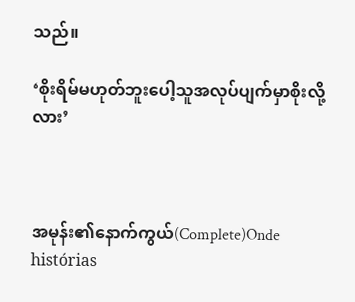သည်။

‘စိုးရိမ်မဟုတ်ဘူးပေါ့သူအလုပ်ပျက်မှာစိုးလို့လား’



အမုန်း၏နောက်ကွယ်(Complete)Onde histórias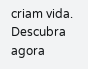criam vida. Descubra agora